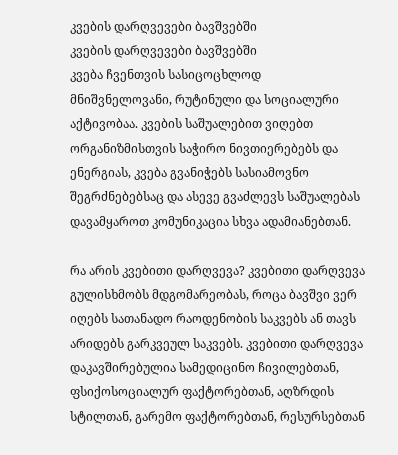კვების დარღვევები ბავშვებში
კვების დარღვევები ბავშვებში
კვება ჩვენთვის სასიცოცხლოდ მნიშვნელოვანი, რუტინული და სოციალური აქტივობაა. კვების საშუალებით ვიღებთ ორგანიზმისთვის საჭირო ნივთიერებებს და ენერგიას, კვება გვანიჭებს სასიამოვნო შეგრძნებებსაც და ასევე გვაძლევს საშუალებას დავამყაროთ კომუნიკაცია სხვა ადამიანებთან.

რა არის კვებითი დარღვევა? კვებითი დარღვევა გულისხმობს მდგომარეობას, როცა ბავშვი ვერ იღებს სათანადო რაოდენობის საკვებს ან თავს არიდებს გარკვეულ საკვებს. კვებითი დარღვევა დაკავშირებულია სამედიცინო ჩივილებთან, ფსიქოსოციალურ ფაქტორებთან, აღზრდის სტილთან, გარემო ფაქტორებთან, რესურსებთან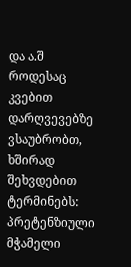და ა.შ
როდესაც კვებით დარღვევებზე ვსაუბრობთ, ხშირად შეხვდებით ტერმინებს: პრეტენზიული მჭამელი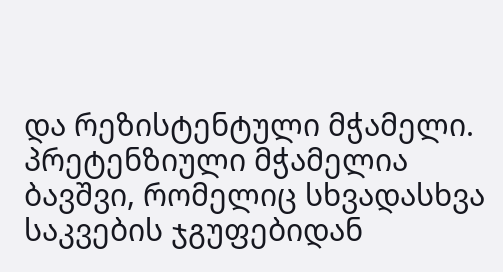და რეზისტენტული მჭამელი. პრეტენზიული მჭამელია ბავშვი, რომელიც სხვადასხვა საკვების ჯგუფებიდან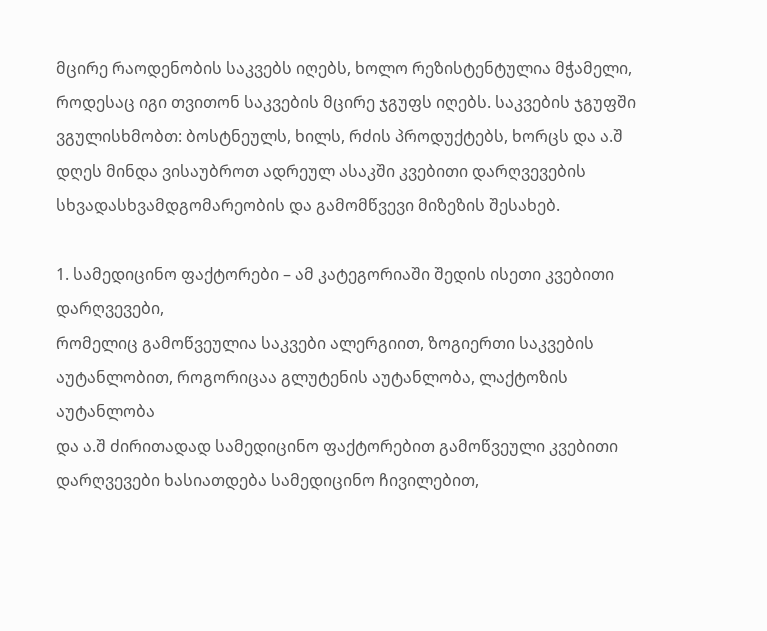მცირე რაოდენობის საკვებს იღებს, ხოლო რეზისტენტულია მჭამელი, როდესაც იგი თვითონ საკვების მცირე ჯგუფს იღებს. საკვების ჯგუფში ვგულისხმობთ: ბოსტნეულს, ხილს, რძის პროდუქტებს, ხორცს და ა.შ
დღეს მინდა ვისაუბროთ ადრეულ ასაკში კვებითი დარღვევების სხვადასხვამდგომარეობის და გამომწვევი მიზეზის შესახებ.

1. სამედიცინო ფაქტორები – ამ კატეგორიაში შედის ისეთი კვებითი დარღვევები,
რომელიც გამოწვეულია საკვები ალერგიით, ზოგიერთი საკვების
აუტანლობით, როგორიცაა გლუტენის აუტანლობა, ლაქტოზის აუტანლობა
და ა.შ ძირითადად სამედიცინო ფაქტორებით გამოწვეული კვებითი
დარღვევები ხასიათდება სამედიცინო ჩივილებით,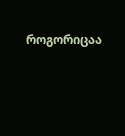როგორიცაა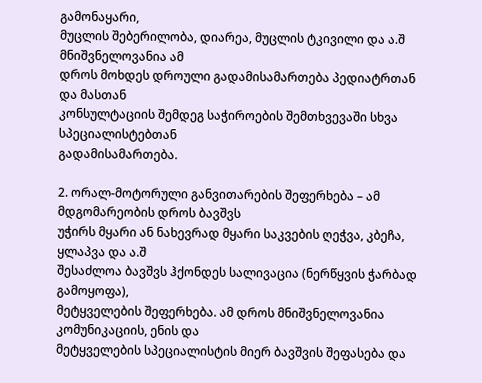გამონაყარი,
მუცლის შებერილობა, დიარეა, მუცლის ტკივილი და ა.შ მნიშვნელოვანია ამ
დროს მოხდეს დროული გადამისამართება პედიატრთან და მასთან
კონსულტაციის შემდეგ საჭიროების შემთხვევაში სხვა სპეციალისტებთან
გადამისამართება.

2. ორალ-მოტორული განვითარების შეფერხება – ამ მდგომარეობის დროს ბავშვს
უჭირს მყარი ან ნახევრად მყარი საკვების ღეჭვა, კბეჩა, ყლაპვა და ა.შ
შესაძლოა ბავშვს ჰქონდეს სალივაცია (ნერწყვის ჭარბად გამოყოფა),
მეტყველების შეფერხება. ამ დროს მნიშვნელოვანია კომუნიკაციის, ენის და
მეტყველების სპეციალისტის მიერ ბავშვის შეფასება და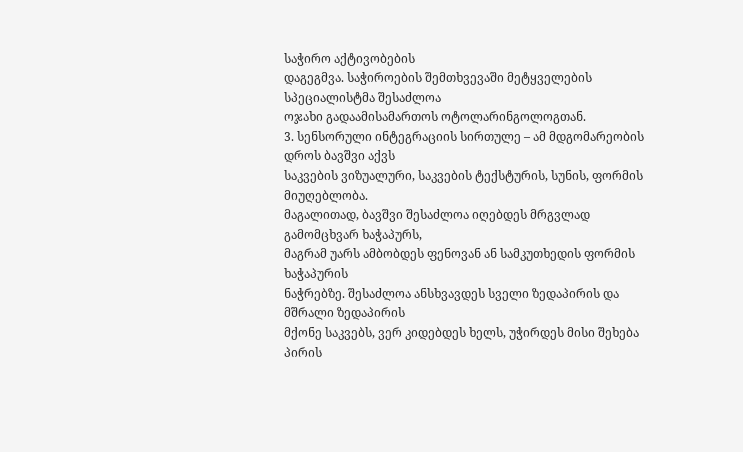საჭირო აქტივობების
დაგეგმვა. საჭიროების შემთხვევაში მეტყველების სპეციალისტმა შესაძლოა
ოჯახი გადაამისამართოს ოტოლარინგოლოგთან.
3. სენსორული ინტეგრაციის სირთულე – ამ მდგომარეობის დროს ბავშვი აქვს
საკვების ვიზუალური, საკვების ტექსტურის, სუნის, ფორმის მიუღებლობა.
მაგალითად, ბავშვი შესაძლოა იღებდეს მრგვლად გამომცხვარ ხაჭაპურს,
მაგრამ უარს ამბობდეს ფენოვან ან სამკუთხედის ფორმის ხაჭაპურის
ნაჭრებზე. შესაძლოა ანსხვავდეს სველი ზედაპირის და მშრალი ზედაპირის
მქონე საკვებს, ვერ კიდებდეს ხელს, უჭირდეს მისი შეხება პირის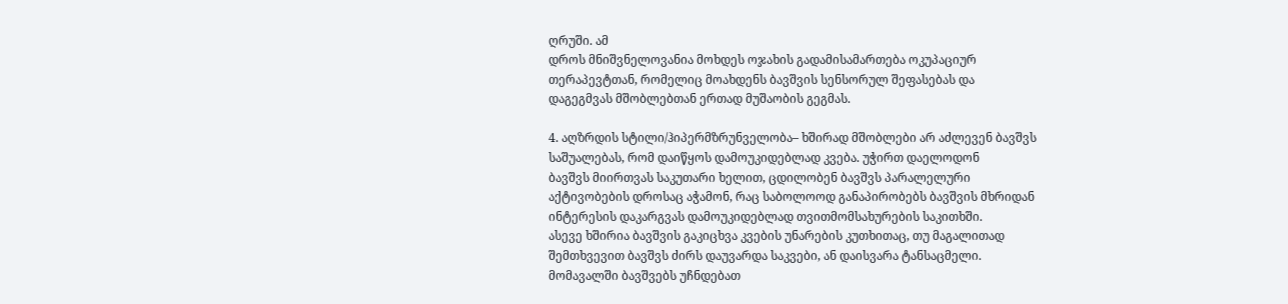ღრუში. ამ
დროს მნიშვნელოვანია მოხდეს ოჯახის გადამისამართება ოკუპაციურ
თერაპევტთან, რომელიც მოახდენს ბავშვის სენსორულ შეფასებას და
დაგეგმვას მშობლებთან ერთად მუშაობის გეგმას.

4. აღზრდის სტილი/ჰიპერმზრუნველობა– ხშირად მშობლები არ აძლევენ ბავშვს
საშუალებას, რომ დაიწყოს დამოუკიდებლად კვება. უჭირთ დაელოდონ
ბავშვს მიირთვას საკუთარი ხელით, ცდილობენ ბავშვს პარალელური
აქტივობების დროსაც აჭამონ, რაც საბოლოოდ განაპირობებს ბავშვის მხრიდან
ინტერესის დაკარგვას დამოუკიდებლად თვითმომსახურების საკითხში.
ასევე ხშირია ბავშვის გაკიცხვა კვების უნარების კუთხითაც, თუ მაგალითად
შემთხვევით ბავშვს ძირს დაუვარდა საკვები, ან დაისვარა ტანსაცმელი.
მომავალში ბავშვებს უჩნდებათ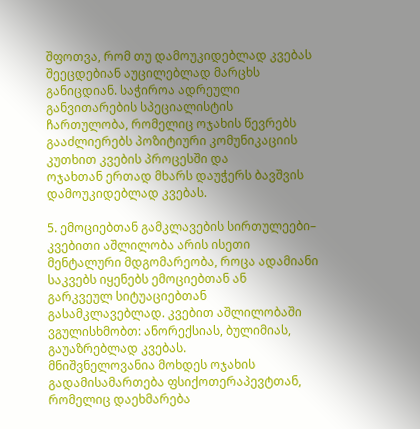შფოთვა, რომ თუ დამოუკიდებლად კვებას
შეეცდებიან აუცილებლად მარცხს განიცდიან. საჭიროა ადრეული
განვითარების სპეციალისტის ჩართულობა, რომელიც ოჯახის წევრებს
გააძლიერებს პოზიტიური კომუნიკაციის კუთხით კვების პროცესში და
ოჯახთან ერთად მხარს დაუჭერს ბავშვის დამოუკიდებლად კვებას.

5. ემოციებთან გამკლავების სირთულეები– კვებითი აშლილობა არის ისეთი
მენტალური მდგომარეობა, როცა ადამიანი საკვებს იყენებს ემოციებთან ან
გარკვეულ სიტუაციებთან გასამკლავებლად. კვებით აშლილობაში
ვგულისხმობთ: ანორექსიას, ბულიმიას, გაუაზრებლად კვებას.
მნიშვნელოვანია მოხდეს ოჯახის გადამისამართება ფსიქოთერაპევტთან,
რომელიც დაეხმარება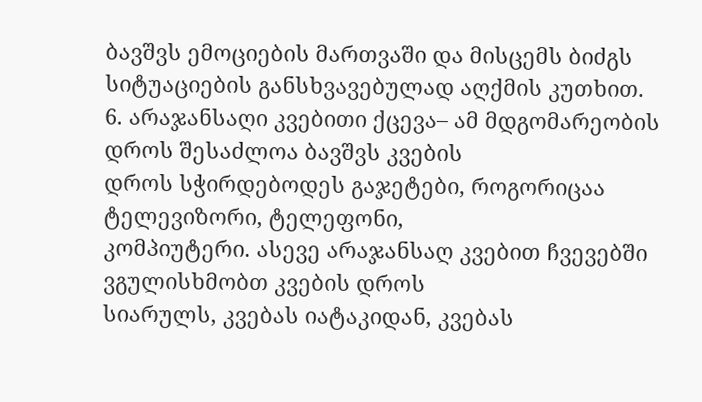ბავშვს ემოციების მართვაში და მისცემს ბიძგს
სიტუაციების განსხვავებულად აღქმის კუთხით.
6. არაჯანსაღი კვებითი ქცევა– ამ მდგომარეობის დროს შესაძლოა ბავშვს კვების
დროს სჭირდებოდეს გაჯეტები, როგორიცაა ტელევიზორი, ტელეფონი,
კომპიუტერი. ასევე არაჯანსაღ კვებით ჩვევებში ვგულისხმობთ კვების დროს
სიარულს, კვებას იატაკიდან, კვებას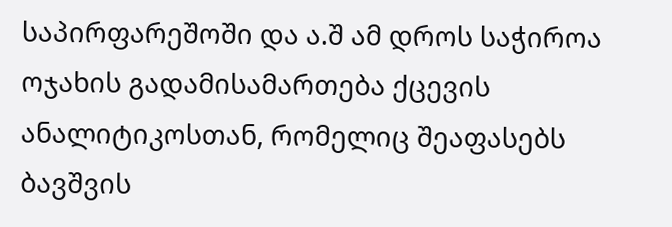საპირფარეშოში და ა.შ ამ დროს საჭიროა ოჯახის გადამისამართება ქცევის ანალიტიკოსთან, რომელიც შეაფასებს
ბავშვის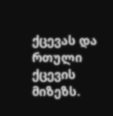ქცევას და რთული ქცევის მიზეზს.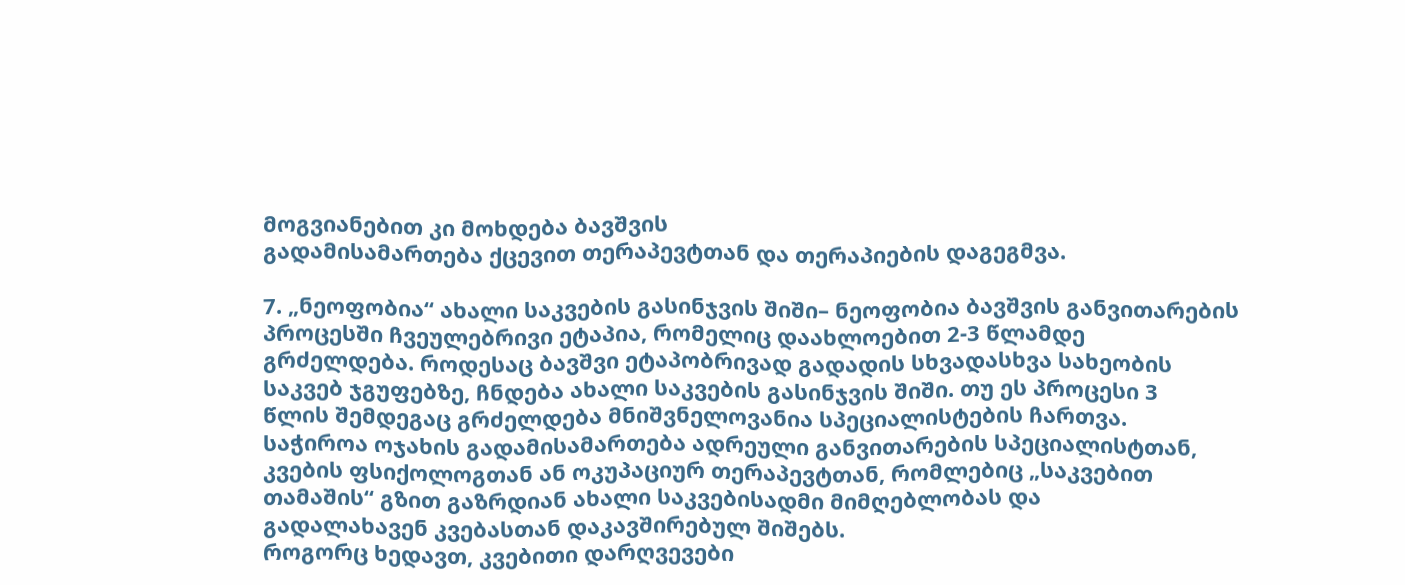მოგვიანებით კი მოხდება ბავშვის
გადამისამართება ქცევით თერაპევტთან და თერაპიების დაგეგმვა.

7. „ნეოფობია“ ახალი საკვების გასინჯვის შიში– ნეოფობია ბავშვის განვითარების
პროცესში ჩვეულებრივი ეტაპია, რომელიც დაახლოებით 2-3 წლამდე
გრძელდება. როდესაც ბავშვი ეტაპობრივად გადადის სხვადასხვა სახეობის
საკვებ ჯგუფებზე, ჩნდება ახალი საკვების გასინჯვის შიში. თუ ეს პროცესი 3
წლის შემდეგაც გრძელდება მნიშვნელოვანია სპეციალისტების ჩართვა.
საჭიროა ოჯახის გადამისამართება ადრეული განვითარების სპეციალისტთან,
კვების ფსიქოლოგთან ან ოკუპაციურ თერაპევტთან, რომლებიც „საკვებით
თამაშის“ გზით გაზრდიან ახალი საკვებისადმი მიმღებლობას და
გადალახავენ კვებასთან დაკავშირებულ შიშებს.
როგორც ხედავთ, კვებითი დარღვევები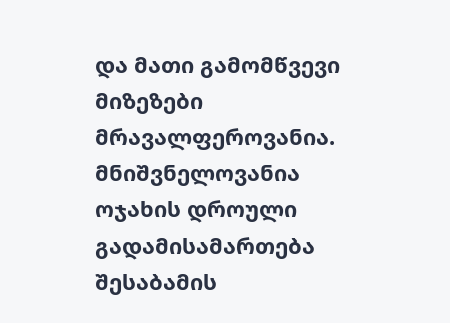და მათი გამომწვევი მიზეზები
მრავალფეროვანია. მნიშვნელოვანია ოჯახის დროული გადამისამართება
შესაბამის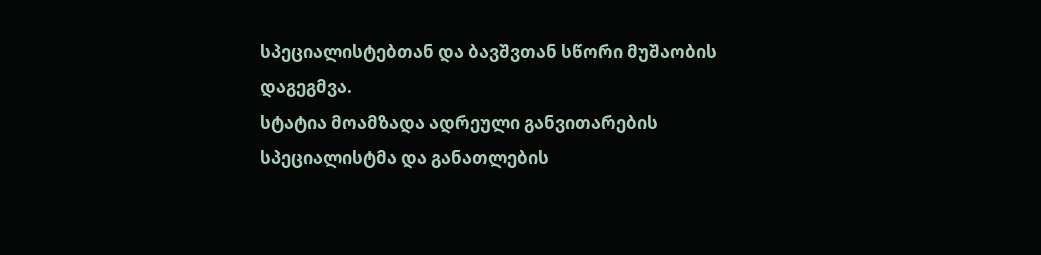სპეციალისტებთან და ბავშვთან სწორი მუშაობის დაგეგმვა.
სტატია მოამზადა ადრეული განვითარების სპეციალისტმა და განათლების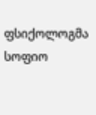ფსიქოლოგმა სოფიო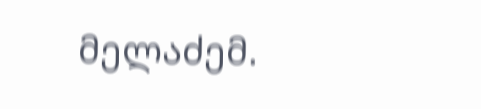მელაძემ.